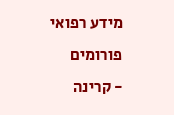מידע רפואי
פורומים
- קרינה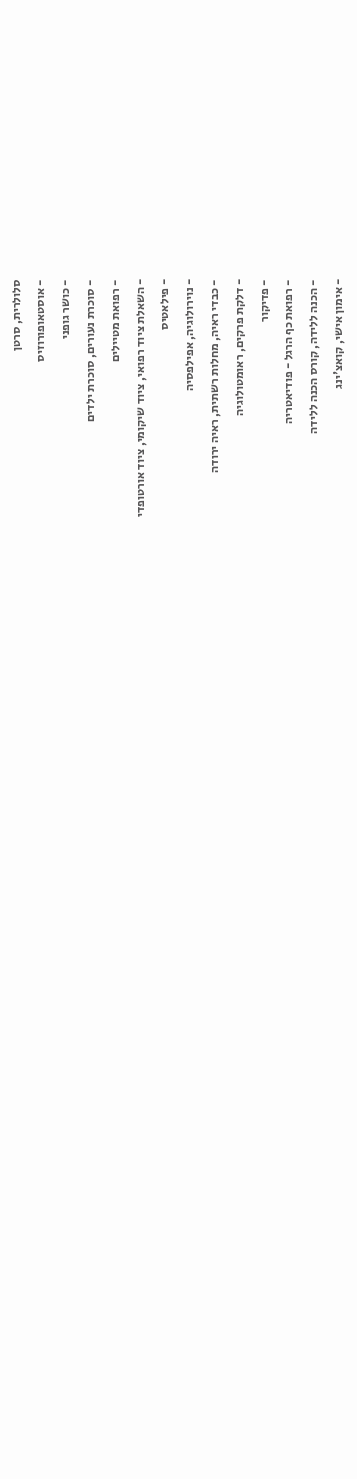סלולרית, סרטן
- אוסטאופורוזיס
- כושר גופני
- סוכרת נעורים, סוכרת ילדים
- רפואת מטיילים
- השאלת ציוד רפואי, ציוד שיקומי, ציוד אורטופדי
- פילאטיס
- נוירולוגיה, אפילפסיה
- כבדי ראיה, מחלות רשתית, ראיה ירודה
- דלקת פרקים, ראומטולוגיה
- פדיקור
- רפואת כף הרגל - פודיאטריה
- הכנה ללידה, קורס הכנה ללידה
- אימון אישי, קואצ'ינג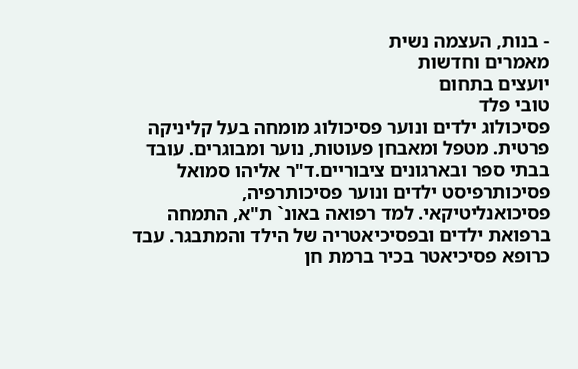- בנות, העצמה נשית
מאמרים וחדשות
יועצים בתחום
טובי פלד
פסיכולוג ילדים ונוער פסיכולוג מומחה בעל קליניקה פרטית. מטפל ומאבחן פעוטות, נוער ומבוגרים. עובד בבתי ספר ובארגונים ציבוריים.ד"ר אליהו סמואל
פסיכותרפיסט ילדים ונוער פסיכותרפיה, פסיכואנליטיקאי. למד רפואה באונ` ת"א, התמחה ברפואת ילדים ובפסיכיאטריה של הילד והמתבגר. עבד כרופא פסיכיאטר בכיר ברמת חן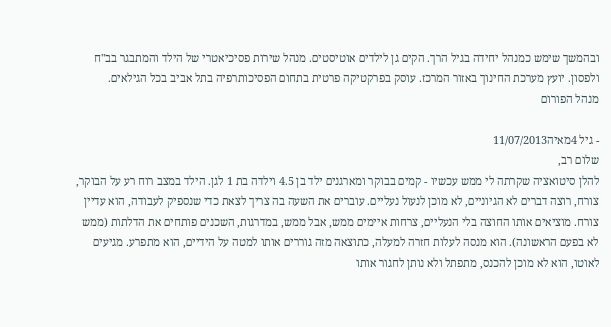ובהמשך שימש כמנהל יחידה בגיל הרך. הקים גן לילדים אוטיסטים. מנהל שירות פסיכיאטרי של הילד והמתבגר בב"ח ולפסון. יועץ מערכת החינוך באזור המרכז. עוסק בפרקטיקה פרטית בתחום הפסיכותרפיה בתל אביב בכל הגילאים.
מנהל הפורום

- גיל 4מאיה11/07/2013
שלום רב,
להלן סיטואציה שקרתה לי ממש עכשיו - קמים בבוקר ומארגנים ילד בן 4.5 וילדה בת 1 לגן. הילד במצב רוח רע על הבוקר, צורח, רוצה דברים לא הגיוניים, לא מוכן לנעול נעליים. עוברים את השעה בה צריך לצאת כדי שנספיק לעבודה, הוא עדיין צורח. מוציאים אותו החוצה בלי הנעליים, צרחות איימים ממש, אבל ממש, במדרגות, השכנים פותחים את הדלתות (ממש לא בפעם הראשונה). הוא מנסה לעלות חזרה למעלה, כתוצאה מזה גוררים אותו למטה על הידיים, הוא מתפרע. מגיעים לאוטו, הוא לא מוכן להכנס, מתפתל ולא נותן לחגור אותו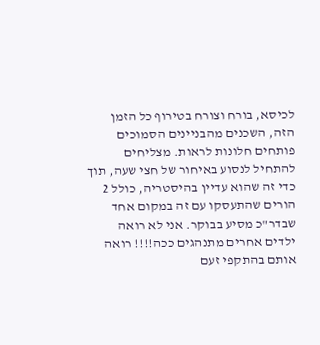לכיסא, בורח וצורח בטירוף כל הזמן הזה, השכנים מהבניינים הסמוכים פותחים חלונות לראות. מצליחים להתחיל לנסוע באיחור של חצי שעה, תוך כדי זה שהוא עדיין בהיסטריה, כולל 2 הורים שהתעסקו עם זה במקום אחד שבדר"כ מסיע בבוקר. אני לא רואה ילדים אחרים מתנהגים ככה!!!! רואה אותם בהתקפי זעם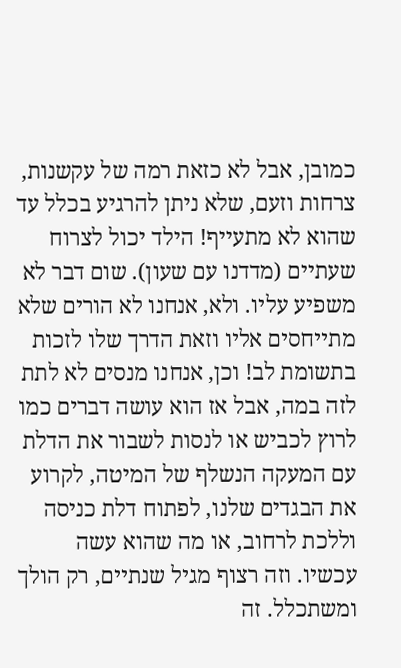כמובן, אבל לא כזאת רמה של עקשנות, צרחות וזעם, שלא ניתן להרגיע בכלל עד שהוא לא מתעייף! הילד יכול לצרוח שעתיים (מדדנו עם שעון). שום דבר לא משפיע עליו. ולא, אנחנו לא הורים שלא מתייחסים אליו וזאת הדרך שלו לזכות בתשומת לב! וכן, אנחנו מנסים לא לתת לזה במה, אבל אז הוא עושה דברים כמו לרוץ לכביש או לנסות לשבור את הדלת עם המעקה הנשלף של המיטה, לקרוע את הבגדים שלנו, לפתוח דלת כניסה וללכת לרחוב, או מה שהוא עשה עכשיו. וזה רצוף מגיל שנתיים, רק הולך ומשתכלל. זה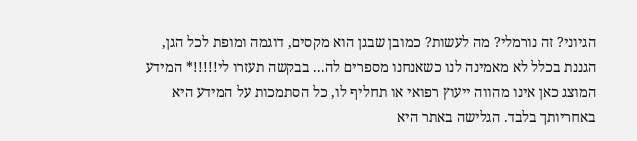הגיוני? זה נורמלי? מה לעשות? כמובן שבגן הוא מקסים, דוגמה ומופת לכל הגן, הגננת בכלל לא מאמינה לנו כשאנחנו מספרים לה... בבקשה תעזרו לי!!!!!* המידע המוצג כאן אינו מהווה ייעוץ רפואי או תחליף לו, כל הסתמכות על המידע היא באחריותך בלבד. הגלישה באתר היא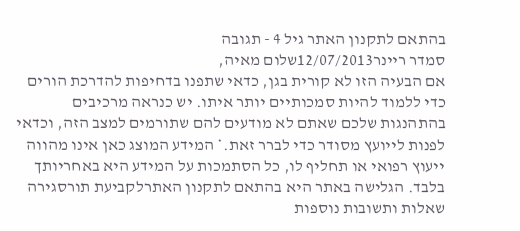בהתאם לתקנון האתר גיל 4 - תגובה
סמדר ריינר12/07/2013שלום מאיה,
אם הבעיה הזו לא קורית בגן, כדאי שתפנו בדחיפות להדרכת הורים כדי ללמוד להיות סמכותיים יותר איתו. יש כנראה מרכיבים בהתהנגות שלכם שאתם לא מודעים להם שתורמים למצב הזה, וכדאי לפנות לייועץ מסודר כדי לברר זאת.* המידע המוצג כאן אינו מהווה ייעוץ רפואי או תחליף לו, כל הסתמכות על המידע היא באחריותך בלבד. הגלישה באתר היא בהתאם לתקנון האתרלקביעת תורסגירה
שאלות ותשובות נוספות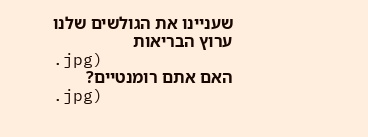שעניינו את הגולשים שלנו
ערוץ הבריאות
.jpg)
האם אתם רומנטיים?
.jpg)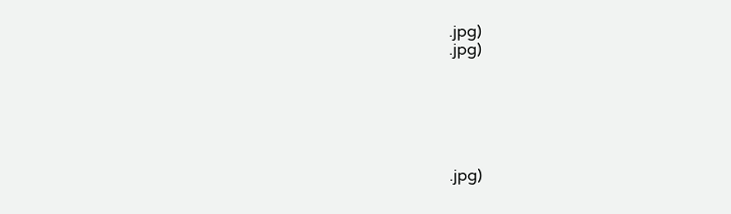.jpg)
.jpg)






.jpg)